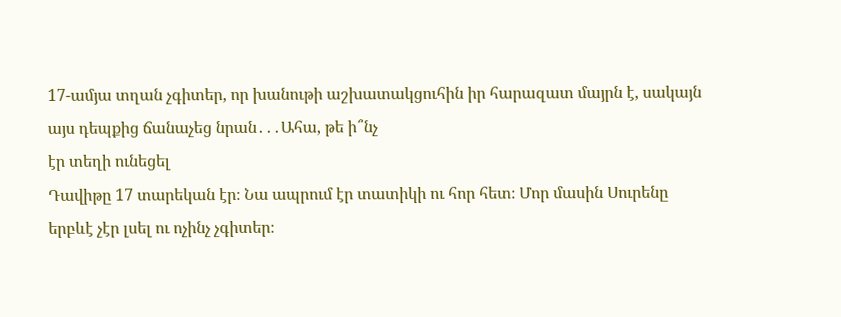17-ամյա տղան չգիտեր, որ խանութի աշխատակցուհին իր հարազատ մայրն է, սակայն այս դեպքից ճանաչեց նրան․․․Ահա, թե ի՞նչ
էր տեղի ունեցել
Դավիթը 17 տարեկան էր։ Նա ապրում էր տատիկի ու հոր հետ։ Մոր մասին Սուրենը երբևէ չէր լսել ու ոչինչ չգիտեր։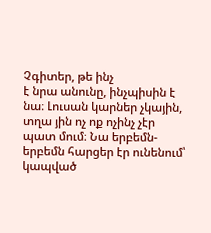Չգիտեր, թե ինչ
է նրա անունը, ինչպիսին է նա։ Լուսան կարներ չկային, տղա յին ոչ ոք ոչինչ չէր պատ մում։ Նա երբեմն-երբեմն հարցեր էր ունենում՝
կապված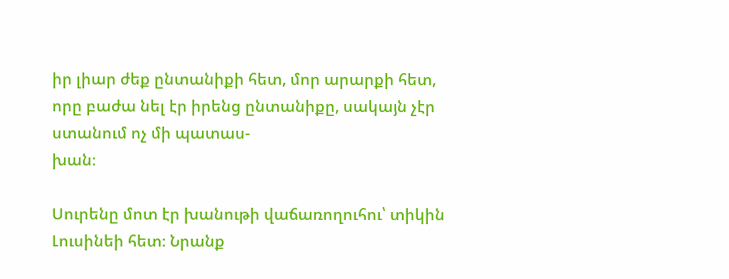իր լիար ժեք ընտանիքի հետ, մոր արարքի հետ, որը բաժա նել էր իրենց ընտանիքը, սակայն չէր ստանում ոչ մի պատաս-
խան։

Սուրենը մոտ էր խանութի վաճառողուհու՝ տիկին Լուսինեի հետ։ Նրանք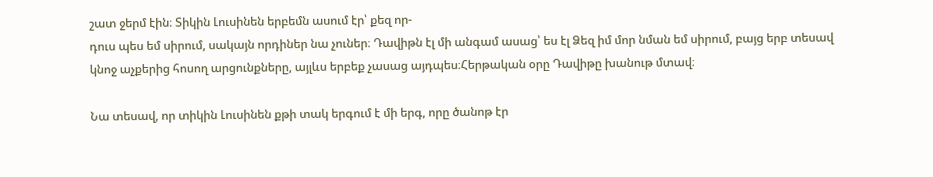շատ ջերմ էին։ Տիկին Լուսինեն երբեմն ասում էր՝ քեզ որ-
դուս պես եմ սիրում, սակայն որդիներ նա չուներ։ Դավիթն էլ մի անգամ ասաց՝ ես էլ Ձեզ իմ մոր նման եմ սիրում, բայց երբ տեսավ
կնոջ աչքերից հոսող արցունքները, այլևս երբեք չասաց այդպես։Հերթական օրը Դավիթը խանութ մտավ։

Նա տեսավ, որ տիկին Լուսինեն քթի տակ երգում է մի երգ, որը ծանոթ էր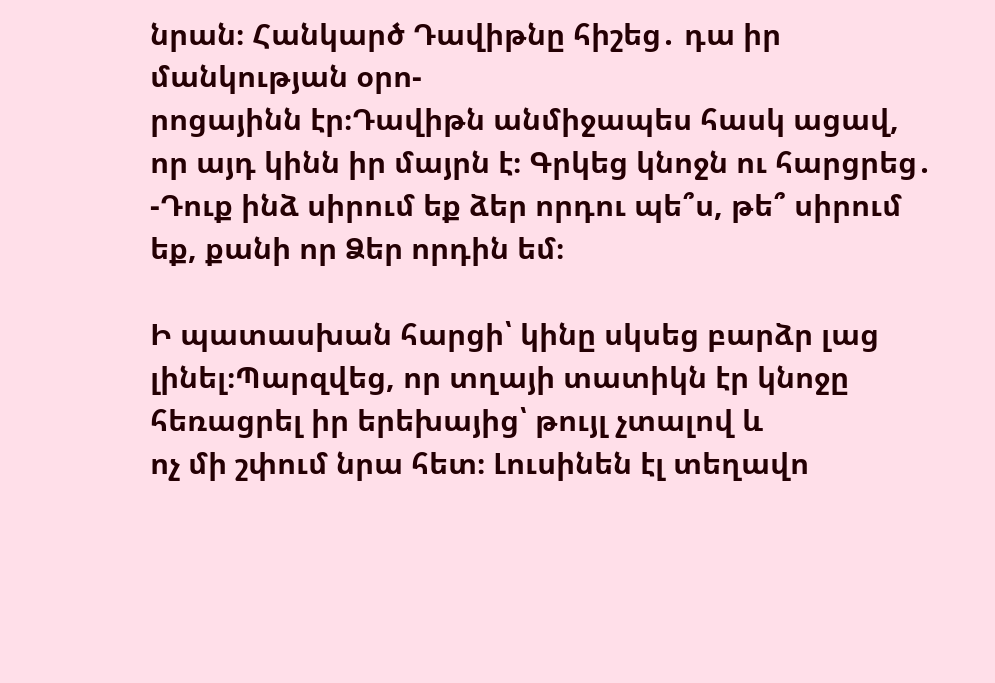նրան։ Հանկարծ Դավիթնը հիշեց․ դա իր մանկության օրո-
րոցայինն էր։Դավիթն անմիջապես հասկ ացավ, որ այդ կինն իր մայրն է։ Գրկեց կնոջն ու հարցրեց․
-Դուք ինձ սիրում եք ձեր որդու պե՞ս, թե՞ սիրում եք, քանի որ Ձեր որդին եմ։

Ի պատասխան հարցի՝ կինը սկսեց բարձր լաց լինել։Պարզվեց, որ տղայի տատիկն էր կնոջը հեռացրել իր երեխայից՝ թույլ չտալով և
ոչ մի շփում նրա հետ։ Լուսինեն էլ տեղավո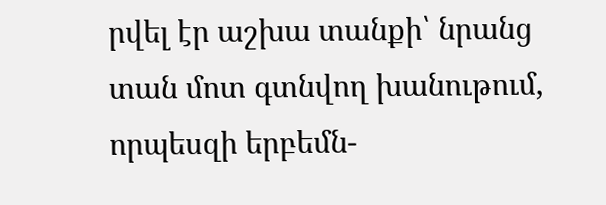րվել էր աշխա տանքի՝ նրանց տան մոտ գտնվող խանութում, որպեսզի երբեմն-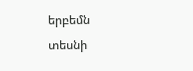երբեմն
տեսնի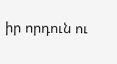իր որդուն ու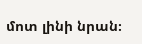մոտ լինի նրան։